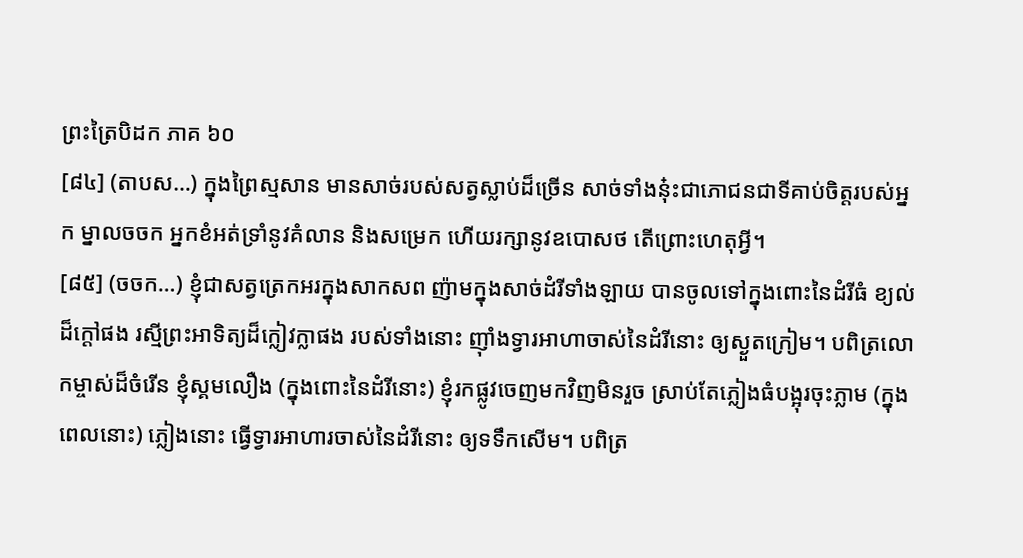ព្រះត្រៃបិដក ភាគ ៦០
[៨៤] (តាបស…) ក្នុងព្រៃស្មសាន មានសាច់របស់សត្វស្លាប់ដ៏ច្រើន សាច់ទាំងនុ៎ះជាភោជនជាទីគាប់ចិត្តរបស់អ្នក ម្នាលចចក អ្នកខំអត់ទ្រាំនូវគំលាន និងសម្រេក ហើយរក្សានូវឧបោសថ តើព្រោះហេតុអ្វី។
[៨៥] (ចចក…) ខ្ញុំជាសត្វត្រេកអរក្នុងសាកសព ញ៉ាមក្នុងសាច់ដំរីទាំងឡាយ បានចូលទៅក្នុងពោះនៃដំរីធំ ខ្យល់ដ៏ក្តៅផង រស្មីព្រះអាទិត្យដ៏ក្លៀវក្លាផង របស់ទាំងនោះ ញ៉ាំងទ្វារអាហាចាស់នៃដំរីនោះ ឲ្យស្ងួតក្រៀម។ បពិត្រលោកម្ចាស់ដ៏ចំរើន ខ្ញុំស្គមលឿង (ក្នុងពោះនៃដំរីនោះ) ខ្ញុំរកផ្លូវចេញមកវិញមិនរួច ស្រាប់តែភ្លៀងធំបង្អុរចុះភ្លាម (ក្នុងពេលនោះ) ភ្លៀងនោះ ធ្វើទ្វារអាហារចាស់នៃដំរីនោះ ឲ្យទទឹកសើម។ បពិត្រ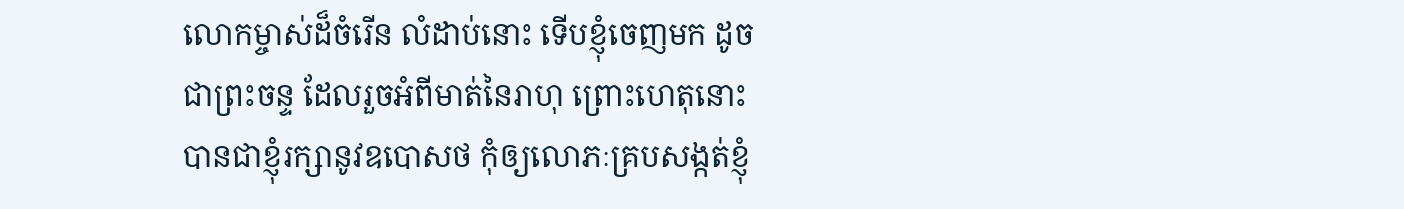លោកម្ចាស់ដ៏ចំរើន លំដាប់នោះ ទើបខ្ញុំចេញមក ដូចជាព្រះចន្ទ ដែលរួចអំពីមាត់នៃរាហុ ព្រោះហេតុនោះ បានជាខ្ញុំរក្សានូវឧបោសថ កុំឲ្យលោភៈគ្របសង្កត់ខ្ញុំ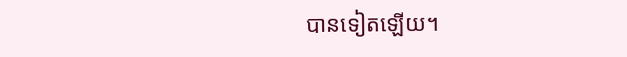បានទៀតឡើយ។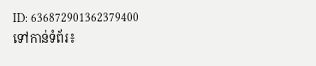ID: 636872901362379400
ទៅកាន់ទំព័រ៖